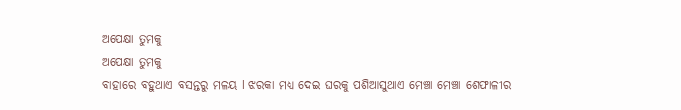ଅପେକ୍ଷା ତୁମକୁ
ଅପେକ୍ଷା ତୁମକୁ
ବାହାରେ ବହୁଥାଏ ବସନ୍ତରୁ ମଳୟ l ଝରକା ମଧ୍ୟ ଦେଇ ଘରକୁ ପଶିଆସୁଥାଏ ମେଞ୍ଚା ମେଞ୍ଚା ଶେଫାଳୀର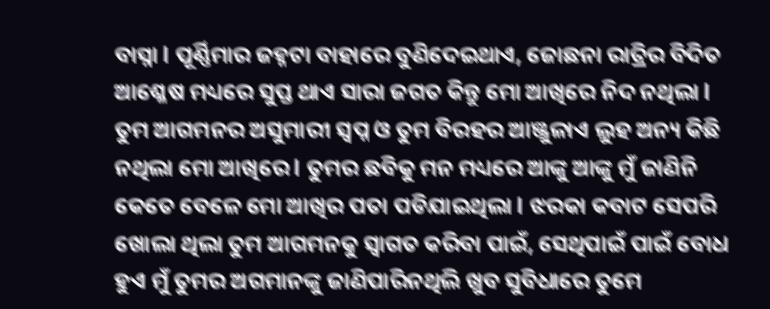ବାସ୍ନା l ପୂର୍ଣ୍ଣିମାର ଜହ୍ନଟା ବାହାରେ ବୁଣିଦେଇଥାଏ, ଜୋଛନା ରାତ୍ରିର ବିଦିତ ଆଶ୍ଳେଷ ମଧ୍ୟରେ ସୁପ୍ତ ଥାଏ ସାରା ଜଗତ କିନ୍ତୁ ମୋ ଆଖିରେ ନିଦ ନଥିଲା l ତୁମ ଆଗମନର ଅସୁମାରୀ ସ୍ବପ୍ନ ଓ ତୁମ ବିରହର ଆଞ୍ଜୁଳାଏ ଲୁହ ଅନ୍ୟ କିଛି ନଥିଲା ମୋ ଆଖିରେ l ତୁମର ଛବିକୁ ମନ ମଧ୍ୟରେ ଆଙ୍କୁ ଆଙ୍କୁ ମୁଁ ଜାଣିନି କେତେ ବେଳେ ମୋ ଆଖିର ପତା ପଡିଯାଇଥିଲା l ଝରକା କବାଟ ସେପରି ଖୋଲା ଥିଲା ତୁମ ଆଗମନକୁ ସ୍ୱାଗତ କରିବା ପାଇଁ, ସେଥିପାଇଁ ପାଇଁ ବୋଧ ହୁଏ ମୁଁ ତୁମର ଅଗମାନଙ୍କୁ ଜାଣିପାରିନଥିଲି ଖୁବ ସୁବିଧାରେ ତୁମେ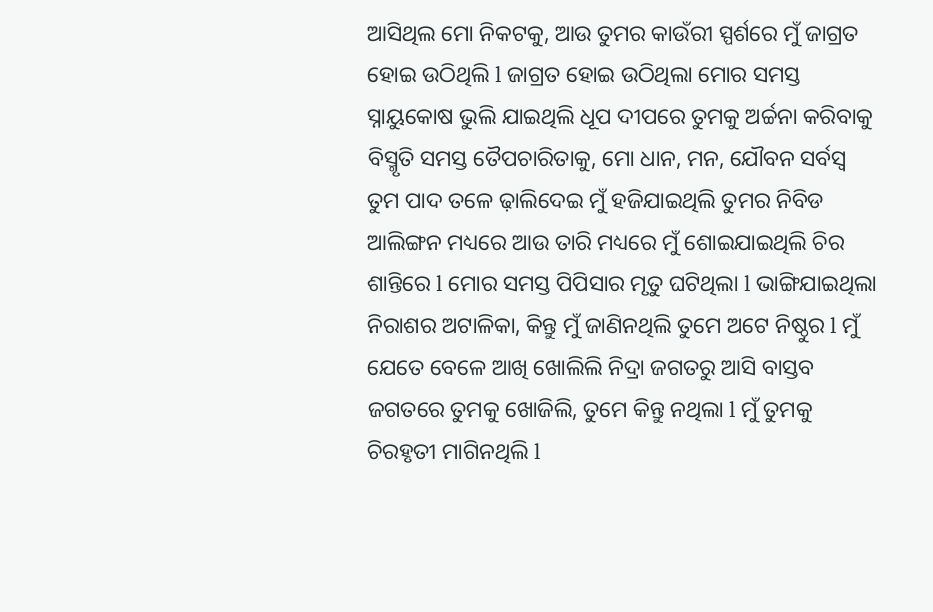ଆସିଥିଲ ମୋ ନିକଟକୁ, ଆଉ ତୁମର କାଉଁରୀ ସ୍ପର୍ଶରେ ମୁଁ ଜାଗ୍ରତ ହୋଇ ଉଠିଥିଲି l ଜାଗ୍ରତ ହୋଇ ଉଠିଥିଲା ମୋର ସମସ୍ତ ସ୍ନାୟୁକୋଷ ଭୁଲି ଯାଇଥିଲି ଧୂପ ଦୀପରେ ତୁମକୁ ଅର୍ଚ୍ଚନା କରିବାକୁ ବିସ୍ମୃତି ସମସ୍ତ ତୈପଚାରିତାକୁ, ମୋ ଧାନ, ମନ, ଯୌବନ ସର୍ବସ୍ବ ତୁମ ପାଦ ତଳେ ଢ଼ାଲିଦେଇ ମୁଁ ହଜିଯାଇଥିଲି ତୁମର ନିବିଡ ଆଲିଙ୍ଗନ ମଧ୍ୟରେ ଆଉ ତାରି ମଧ୍ୟରେ ମୁଁ ଶୋଇଯାଇଥିଲି ଚିର ଶାନ୍ତିରେ l ମୋର ସମସ୍ତ ପିପିସାର ମୃତୁ ଘଟିଥିଲା l ଭାଙ୍ଗିଯାଇଥିଲା ନିରାଶର ଅଟାଳିକା, କିନ୍ତୁ ମୁଁ ଜାଣିନଥିଲି ତୁମେ ଅଟେ ନିଷ୍ଠୁର l ମୁଁ ଯେତେ ବେଳେ ଆଖି ଖୋଲିଲି ନିଦ୍ରା ଜଗତରୁ ଆସି ବାସ୍ତବ ଜଗତରେ ତୁମକୁ ଖୋଜିଲି, ତୁମେ କିନ୍ତୁ ନଥିଲା l ମୁଁ ତୁମକୁ ଚିରହୃତୀ ମାଗିନଥିଲି l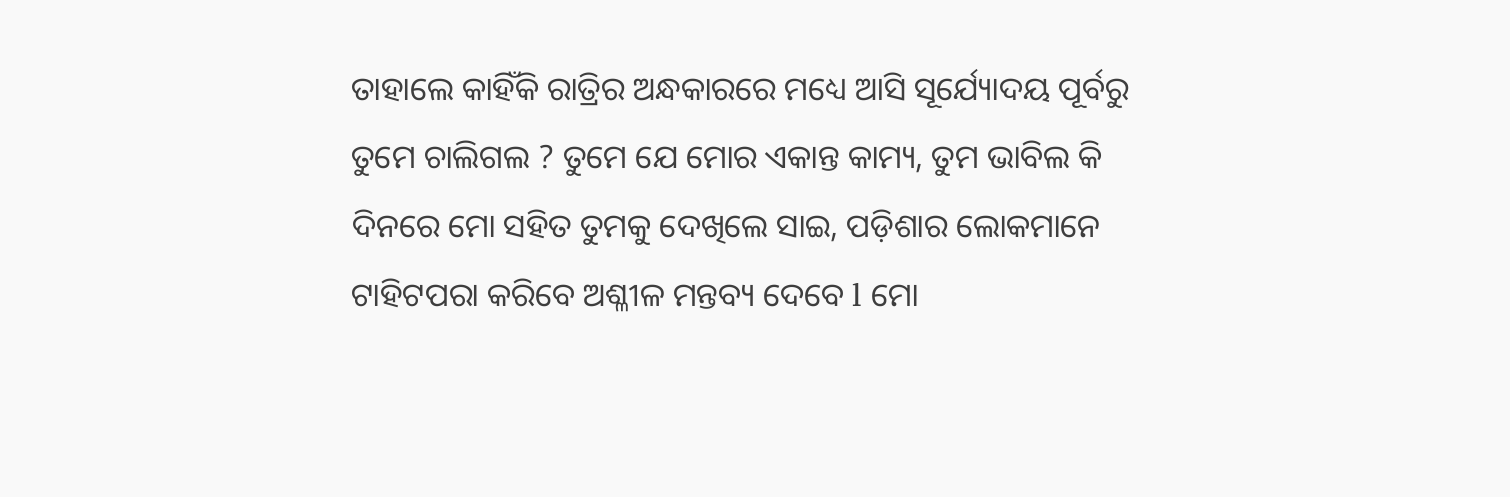ତାହାଲେ କାହିଁକି ରାତ୍ରିର ଅନ୍ଧକାରରେ ମଧ୍ୟେ ଆସି ସୂର୍ଯ୍ୟୋଦୟ ପୂର୍ବରୁ ତୁମେ ଚାଲିଗଲ ? ତୁମେ ଯେ ମୋର ଏକାନ୍ତ କାମ୍ୟ, ତୁମ ଭାବିଲ କି ଦିନରେ ମୋ ସହିତ ତୁମକୁ ଦେଖିଲେ ସାଇ, ପଡ଼ିଶାର ଲୋକମାନେ ଟାହିଟପରା କରିବେ ଅଶ୍ଳୀଳ ମନ୍ତବ୍ୟ ଦେବେ l ମୋ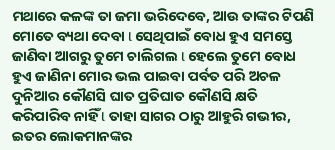ମଥାରେ କଳଙ୍କ ତା ଜମା ଭରିଦେବେ, ଆଉ ତାଙ୍କର ଟିପଣି ମୋତେ ବ୍ୟଥା ଦେବା l ସେଥିପାଇଁ ବୋଧ ହୁଏ ସମସ୍ତେ ଜାଣିବା ଆଗରୁ ତୁମେ ଚାଲିଗଲ l ହେଲେ ତୁମେ ବୋଧ ହୁଏ ଜାଣିନା ମୋର ଭଲ ପାଇବା ପର୍ବତ ପରି ଅଚଳ ଦୁନିଆର କୌଣସି ଘାତ ପ୍ରତିଘାତ କୌଣସି କ୍ଷତି କରିପାରିବ ନାହିଁ l ତାହା ସାଗର ଠାରୁ ଆହୁରି ଗଭୀର, ଇତର ଲୋକମାନଙ୍କର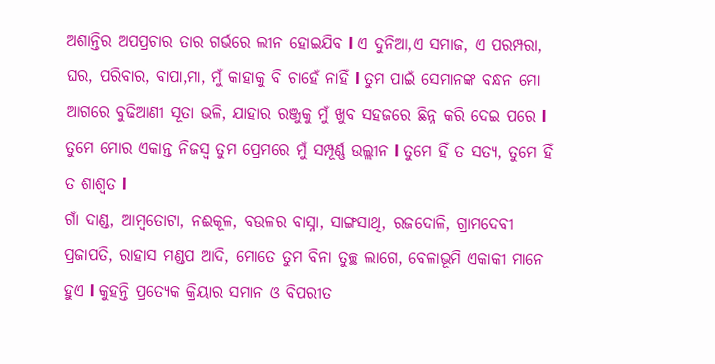ଅଶାନ୍ତିର ଅପପ୍ରଚାର ତାର ଗର୍ଭରେ ଲୀନ ହୋଇଯିବ l ଏ ଦୁନିଆ,ଏ ସମାଜ, ଏ ପରମ୍ପରା, ଘର, ପରିବାର, ବାପା,ମା, ମୁଁ କାହାକୁ ବି ଚାହେଁ ନାହିଁ l ତୁମ ପାଇଁ ସେମାନଙ୍କ ବନ୍ଧନ ମୋ ଆଗରେ ବୁଢିଆଣୀ ସୂତା ଭଳି, ଯାହାର ରଞ୍ଜୁକୁ ମୁଁ ଖୁବ ସହଜରେ ଛିନ୍ନ କରି ଦେଇ ପରେ l ତୁମେ ମୋର ଏକାନ୍ତ ନିଜସ୍ୱ ତୁମ ପ୍ରେମରେ ମୁଁ ସମ୍ପୂର୍ଣ୍ଣ ଉଲ୍ଲୀନ l ତୁମେ ହିଁ ତ ସତ୍ୟ, ତୁମେ ହିଁ ତ ଶାଶ୍ୱତ l
ଗାଁ ଦାଣ୍ଡ, ଆମ୍ବତୋଟା, ନଈକୂଳ, ବଉଳର ବାସ୍ନା, ସାଙ୍ଗସାଥି, ରଜଦୋଳି, ଗ୍ରାମଦେବୀ ପ୍ରଜାପତି, ରାହାସ ମଣ୍ଡପ ଆଦି, ମୋତେ ତୁମ ବିନା ତୁଚ୍ଛ ଲାଗେ, ବେଳାଭୂମି ଏକାକୀ ମାନେ ହୁଏ l କୁହନ୍ତି ପ୍ରତ୍ୟେକ କ୍ରିୟାର ସମାନ ଓ ବିପରୀତ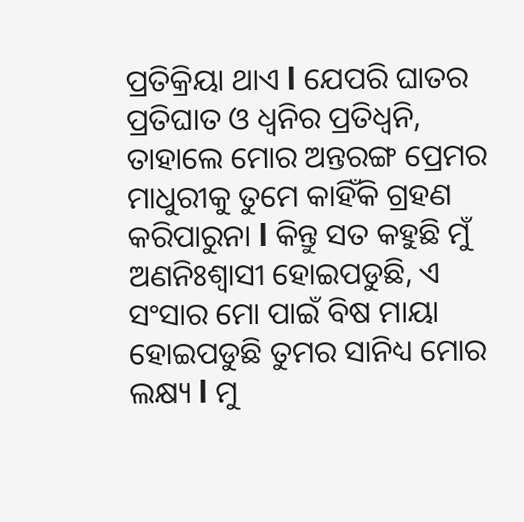ପ୍ରତିକ୍ରିୟା ଥାଏ l ଯେପରି ଘାତର ପ୍ରତିଘାତ ଓ ଧ୍ୱନିର ପ୍ରତିଧ୍ୱନି, ତାହାଲେ ମୋର ଅନ୍ତରଙ୍ଗ ପ୍ରେମର ମାଧୁରୀକୁ ତୁମେ କାହିଁକି ଗ୍ରହଣ କରିପାରୁନା l କିନ୍ତୁ ସତ କହୁଛି ମୁଁ ଅଣନିଃଶ୍ୱାସୀ ହୋଇପଡୁଛି, ଏ ସଂସାର ମୋ ପାଇଁ ବିଷ ମାୟା ହୋଇପଡୁଛି ତୁମର ସାନିଧ୍ୟ ମୋର ଲକ୍ଷ୍ୟ l ମୁ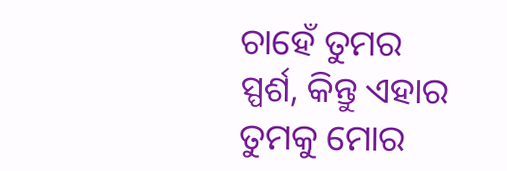ଚାହେଁ ତୁମର ସ୍ପର୍ଶ, କିନ୍ତୁ ଏହାର ତୁମକୁ ମୋର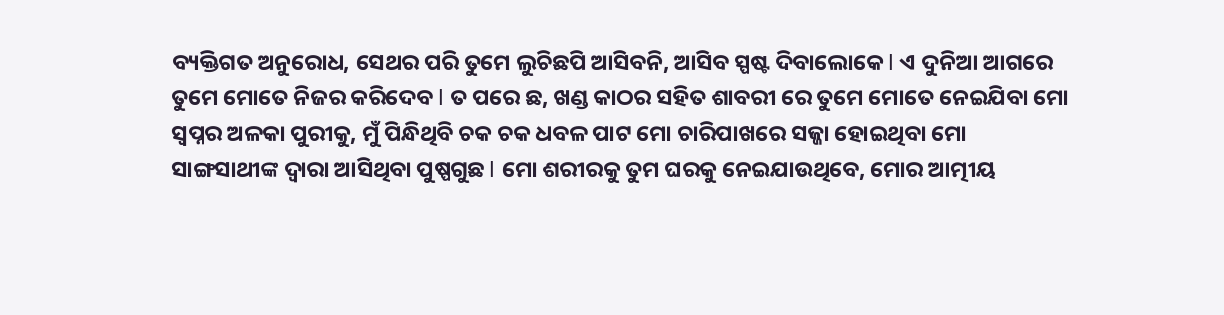ବ୍ୟକ୍ତିଗତ ଅନୁରୋଧ, ସେଥର ପରି ତୁମେ ଲୁଚିଛପି ଆସିବନି, ଆସିବ ସ୍ପଷ୍ଟ ଦିବାଲୋକେ l ଏ ଦୁନିଆ ଆଗରେ ତୁମେ ମୋତେ ନିଜର କରିଦେବ l ତ ପରେ ଛ, ଖଣ୍ଡ କାଠର ସହିତ ଶାବରୀ ରେ ତୁମେ ମୋତେ ନେଇଯିବା ମୋ ସ୍ୱପ୍ନର ଅଳକା ପୁରୀକୁ, ମୁଁ ପିନ୍ଧିଥିବି ଚକ ଚକ ଧବଳ ପାଟ ମୋ ଚାରିପାଖରେ ସଜ୍ଜା ହୋଇଥିବା ମୋ ସାଙ୍ଗସାଥୀଙ୍କ ଦ୍ୱାରା ଆସିଥିବା ପୁଷ୍ପଗୁଛ l ମୋ ଶରୀରକୁ ତୁମ ଘରକୁ ନେଇଯାଉଥିବେ, ମୋର ଆତ୍ମୀୟ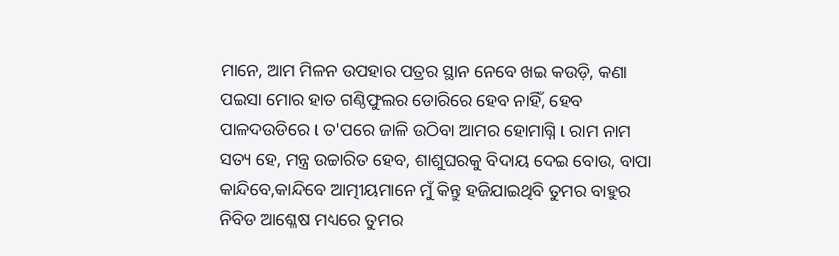ମାନେ, ଆମ ମିଳନ ଉପହାର ପତ୍ରର ସ୍ଥାନ ନେବେ ଖଇ କଉଡ଼ି, କଣା ପଇସା ମୋର ହାତ ଗଣ୍ଠିଫୁଲର ଡୋରିରେ ହେବ ନାହିଁ, ହେବ ପାଳଦଉଡିରେ l ତ'ପରେ ଜାଳି ଉଠିବା ଆମର ହୋମାଗ୍ନି l ରାମ ନାମ ସତ୍ୟ ହେ, ମନ୍ତ୍ର ଉଚ୍ଚାରିତ ହେବ, ଶାଶୁଘରକୁ ବିଦାୟ ଦେଇ ବୋଉ, ବାପା କାନ୍ଦିବେ,କାନ୍ଦିବେ ଆତ୍ମୀୟମାନେ ମୁଁ କିନ୍ତୁ ହଜିଯାଇଥିବି ତୁମର ବାହୁର ନିବିଡ ଆଶ୍ଳେଷ ମଧ୍ୟରେ ତୁମର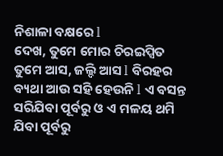ନିଶାଳା ବକ୍ଷରେ l
ଦେଖ, ତୁମେ ମୋର ଚିରଇପ୍ସିତ ତୁମେ ଆସ, ଜଲ୍ଦି ଆସ l ବିରହର ବ୍ୟଥା ଆଉ ସହି ହେଉନି l ଏ ବସନ୍ତ ସରିଯିବା ପୂର୍ବରୁ ଓ ଏ ମଳୟ ଥମି ଯିବା ପୂର୍ବରୁ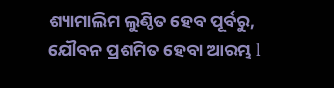ଶ୍ୟାମାଲିମ ଲୁଣ୍ଠିତ ହେବ ପୂର୍ବରୁ, ଯୌବନ ପ୍ରଶମିତ ହେବା ଆରମ୍ଭ l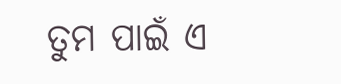ତୁମ ପାଇଁ ଏ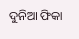ଦୁନିଆ ଫିକା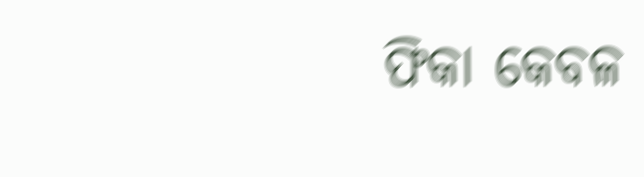ଫିକା କେବଳ